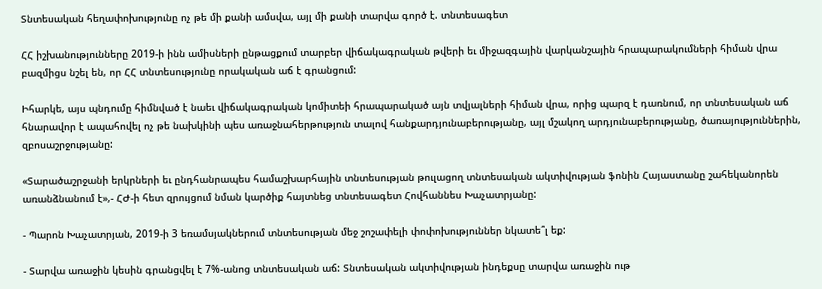Տնտեսական հեղափոխությունը ոչ թե մի քանի ամսվա, այլ մի քանի տարվա գործ է. տնտեսագետ

ՀՀ իշխանությունները 2019-ի ինն ամիսների ընթացքում տարբեր վիճակագրական թվերի եւ միջազգային վարկանշային հրապարակումների հիման վրա բազմիցս նշել են, որ ՀՀ տնտեսությունը որակական աճ է գրանցում:

Իհարկե, այս պնդումը հիմնված է նաեւ վիճակագրական կոմիտեի հրապարակած այն տվյալների հիման վրա, որից պարզ է դառնում, որ տնտեսական աճ հնարավոր է ապահովել ոչ թե նախկինի պես առաջնահերթություն տալով հանքարդյունաբերությանը, այլ մշակող արդյունաբերությանը, ծառայություններին, զբոսաշրջությանը:

«Տարածաշրջանի երկրների եւ ընդհանրապես համաշխարհային տնտեսության թուլացող տնտեսական ակտիվության ֆոնին Հայաստանը շահեկանորեն առանձնանում է»,- ՀԺ-ի հետ զրույցում նման կարծիք հայտնեց տնտեսագետ Հովհաննես Խաչատրյանը:

- Պարոն Խաչատրյան, 2019-ի 3 եռամսյակներում տնտեսության մեջ շոշափելի փոփոխություններ նկատե՞լ եք:

- Տարվա առաջին կեսին գրանցվել է 7%-անոց տնտեսական աճ: Տնտեսական ակտիվության ինդեքսը տարվա առաջին ութ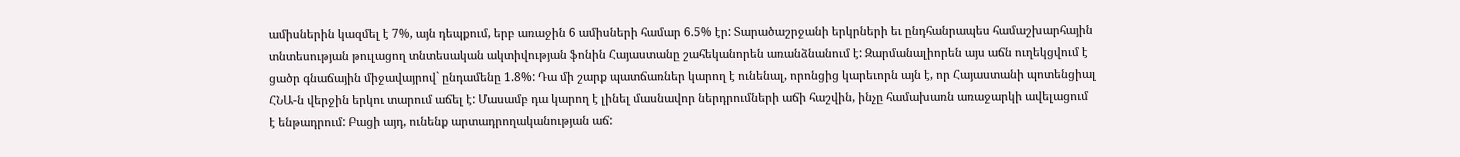ամիսներին կազմել է 7%, այն դեպքում, երբ առաջին 6 ամիսների համար 6.5% էր: Տարածաշրջանի երկրների եւ ընդհանրապես համաշխարհային տնտեսության թուլացող տնտեսական ակտիվության ֆոնին Հայաստանը շահեկանորեն առանձնանում է: Զարմանալիորեն այս աճն ուղեկցվում է ցածր գնաճային միջավայրով` ընդամենը 1.8%: Դա մի շարք պատճառներ կարող է ունենալ, որոնցից կարեւորն այն է, որ Հայաստանի պոտենցիալ ՀՆԱ-ն վերջին երկու տարում աճել է: Մասամբ դա կարող է լինել մասնավոր ներդրումների աճի հաշվին, ինչը համախառն առաջարկի ավելացում է ենթադրում: Բացի այդ, ունենք արտադրողականության աճ: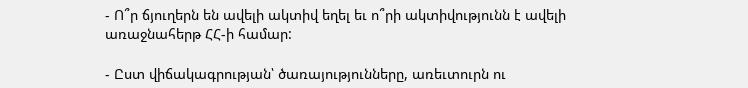- Ո՞ր ճյուղերն են ավելի ակտիվ եղել եւ ո՞րի ակտիվությունն է ավելի առաջնահերթ ՀՀ-ի համար:

- Ըստ վիճակագրության՝ ծառայությունները, առեւտուրն ու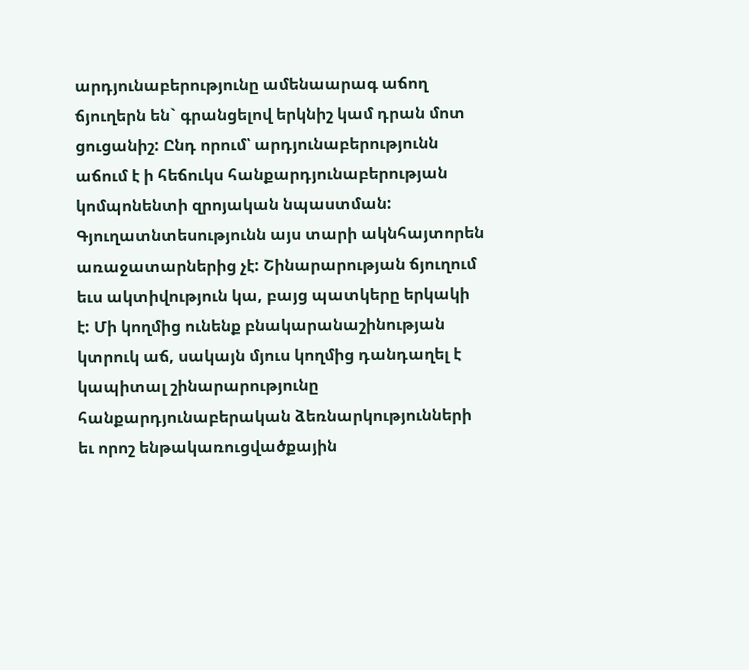արդյունաբերությունը ամենաարագ աճող ճյուղերն են` գրանցելով երկնիշ կամ դրան մոտ ցուցանիշ: Ընդ որում՝ արդյունաբերությունն աճում է ի հեճուկս հանքարդյունաբերության կոմպոնենտի զրոյական նպաստման: Գյուղատնտեսությունն այս տարի ակնհայտորեն առաջատարներից չէ: Շինարարության ճյուղում եւս ակտիվություն կա, բայց պատկերը երկակի է: Մի կողմից ունենք բնակարանաշինության կտրուկ աճ, սակայն մյուս կողմից դանդաղել է կապիտալ շինարարությունը հանքարդյունաբերական ձեռնարկությունների եւ որոշ ենթակառուցվածքային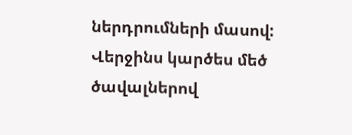ներդրումների մասով: Վերջինս կարծես մեծ ծավալներով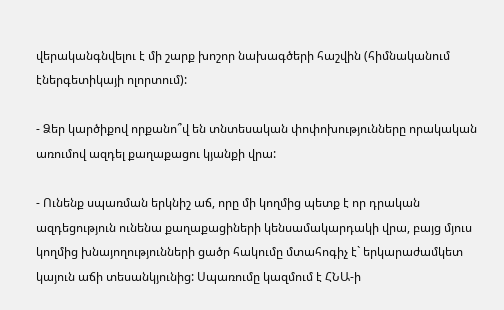վերականգնվելու է մի շարք խոշոր նախագծերի հաշվին (հիմնականում էներգետիկայի ոլորտում):

- Ձեր կարծիքով որքանո՞վ են տնտեսական փոփոխությունները որակական առումով ազդել քաղաքացու կյանքի վրա:

- Ունենք սպառման երկնիշ աճ, որը մի կողմից պետք է որ դրական ազդեցություն ունենա քաղաքացիների կենսամակարդակի վրա, բայց մյուս կողմից խնայողությունների ցածր հակումը մտահոգիչ է` երկարաժամկետ կայուն աճի տեսանկյունից: Սպառումը կազմում է ՀՆԱ-ի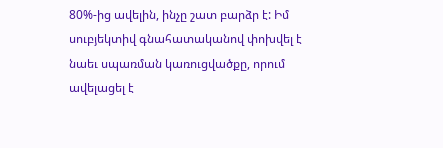80%-ից ավելին, ինչը շատ բարձր է: Իմ սուբյեկտիվ գնահատականով փոխվել է նաեւ սպառման կառուցվածքը, որում ավելացել է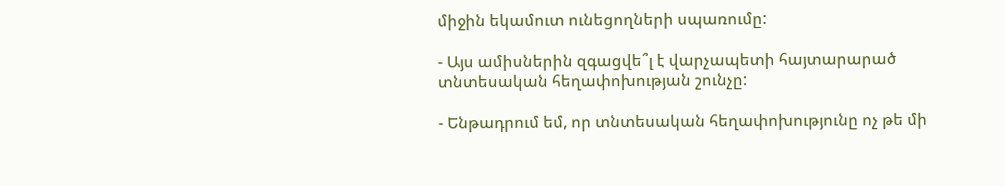միջին եկամուտ ունեցողների սպառումը:

- Այս ամիսներին զգացվե՞լ է վարչապետի հայտարարած տնտեսական հեղափոխության շունչը:

- Ենթադրում եմ, որ տնտեսական հեղափոխությունը ոչ թե մի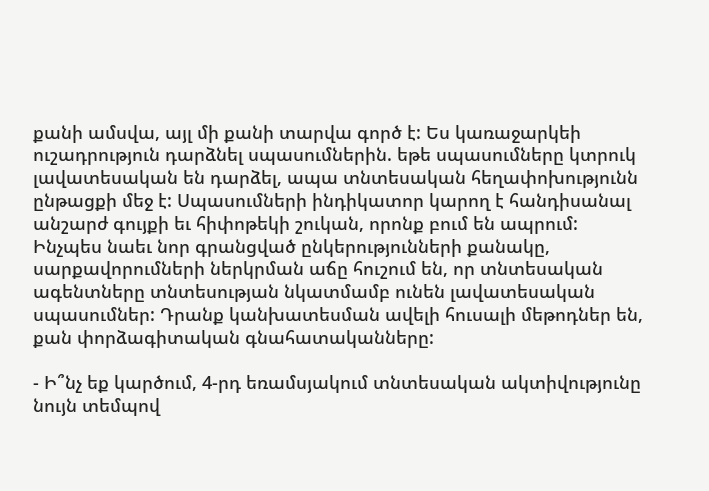քանի ամսվա, այլ մի քանի տարվա գործ է: Ես կառաջարկեի ուշադրություն դարձնել սպասումներին. եթե սպասումները կտրուկ լավատեսական են դարձել, ապա տնտեսական հեղափոխությունն ընթացքի մեջ է: Սպասումների ինդիկատոր կարող է հանդիսանալ անշարժ գույքի եւ հիփոթեկի շուկան, որոնք բում են ապրում: Ինչպես նաեւ նոր գրանցված ընկերությունների քանակը, սարքավորումների ներկրման աճը հուշում են, որ տնտեսական ագենտները տնտեսության նկատմամբ ունեն լավատեսական սպասումներ: Դրանք կանխատեսման ավելի հուսալի մեթոդներ են, քան փորձագիտական գնահատականները:

- Ի՞նչ եք կարծում, 4-րդ եռամսյակում տնտեսական ակտիվությունը նույն տեմպով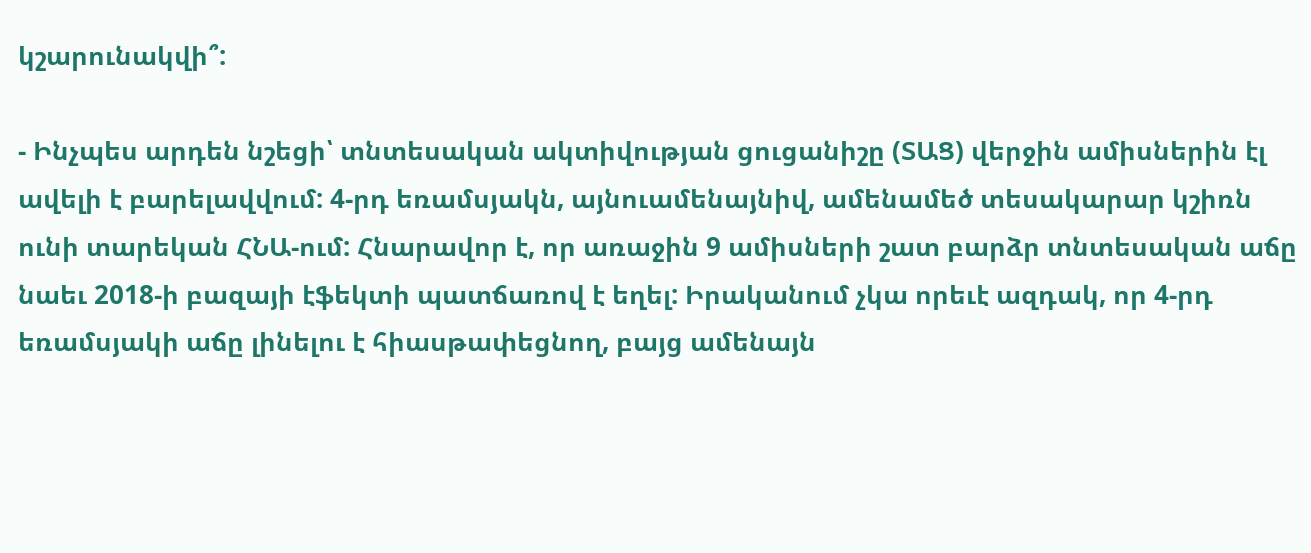կշարունակվի՞:

- Ինչպես արդեն նշեցի՝ տնտեսական ակտիվության ցուցանիշը (ՏԱՑ) վերջին ամիսներին էլ ավելի է բարելավվում: 4-րդ եռամսյակն, այնուամենայնիվ, ամենամեծ տեսակարար կշիռն ունի տարեկան ՀՆԱ-ում: Հնարավոր է, որ առաջին 9 ամիսների շատ բարձր տնտեսական աճը նաեւ 2018-ի բազայի էֆեկտի պատճառով է եղել: Իրականում չկա որեւէ ազդակ, որ 4-րդ եռամսյակի աճը լինելու է հիասթափեցնող, բայց ամենայն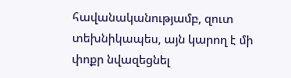հավանականությամբ, զուտ տեխնիկապես, այն կարող է մի փոքր նվազեցնել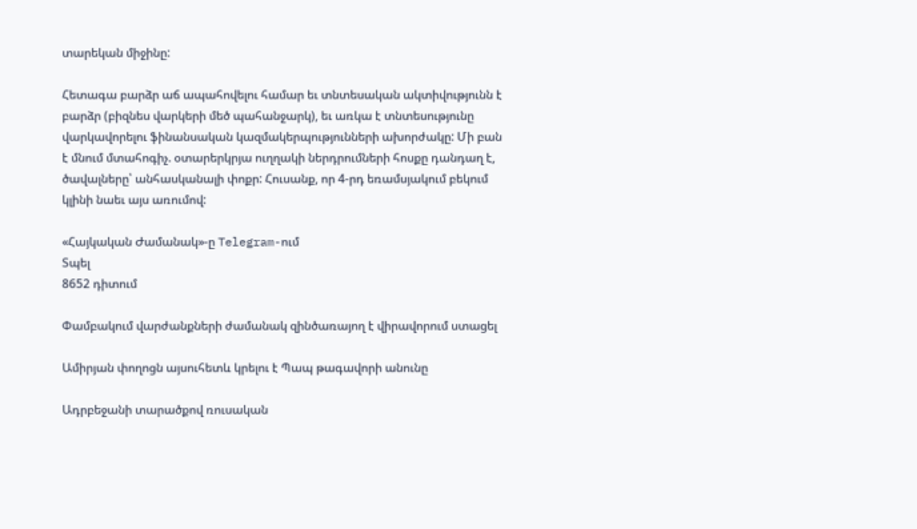տարեկան միջինը:

Հետագա բարձր աճ ապահովելու համար եւ տնտեսական ակտիվությունն է բարձր (բիզնես վարկերի մեծ պահանջարկ), եւ առկա է տնտեսությունը վարկավորելու ֆինանսական կազմակերպությունների ախորժակը: Մի բան է մնում մտահոգիչ. օտարերկրյա ուղղակի ներդրումների հոսքը դանդաղ է, ծավալները՝ անհասկանալի փոքր: Հուսանք, որ 4-րդ եռամսյակում բեկում կլինի նաեւ այս առումով:

«Հայկական Ժամանակ»-ը Telegram-ում
Տպել
8652 դիտում

Փամբակում վարժանքների ժամանակ զինծառայող է վիրավորում ստացել

Ամիրյան փողոցն այսուհետև կրելու է Պապ թագավորի անունը

Ադրբեջանի տարածքով ռուսական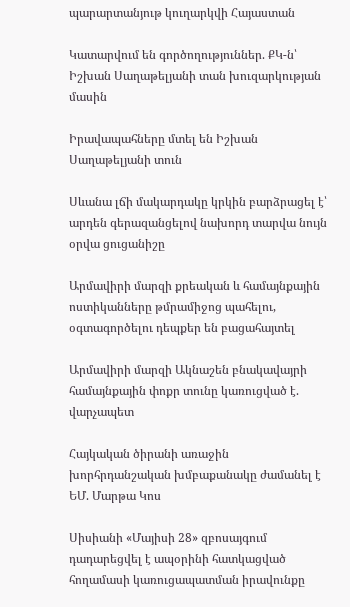պարարտանյութ կուղարկվի Հայաստան

Կատարվում են գործողություններ. ՔԿ-ն՝ Իշխան Սաղաթելյանի տան խուզարկության մասին

Իրավապահները մտել են Իշխան Սաղաթելյանի տուն

Սևանա լճի մակարդակը կրկին բարձրացել է՝ արդեն գերազանցելով նախորդ տարվա նույն օրվա ցուցանիշը

Արմավիրի մարզի քրեական և համայնքային ոստիկանները թմրամիջոց պահելու, օգտագործելու դեպքեր են բացահայտել

Արմավիրի մարզի Ակնաշեն բնակավայրի համայնքային փոքր տունը կառուցված է. վարչապետ

Հայկական ծիրանի առաջին խորհրդանշական խմբաքանակը ժամանել է ԵՄ. Մարթա Կոս

Սիսիանի «Մայիսի 28» զբոսայգում դադարեցվել է ապօրինի հատկացված հողամասի կառուցապատման իրավունքը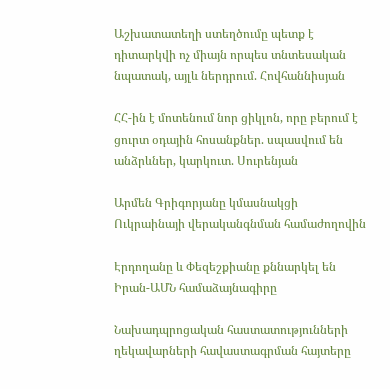Աշխատատեղի ստեղծումը պետք է դիտարկվի ոչ միայն որպես տնտեսական նպատակ, այլև ներդրում. Հովհաննիսյան

ՀՀ-ին է մոտենում նոր ցիկլոն, որը բերում է ցուրտ օդային հոսանքներ. սպասվում են անձրևներ, կարկուտ. Սուրենյան

Արմեն Գրիգորյանը կմասնակցի Ուկրաինայի վերականգնման համաժողովին

Էրդողանը և Փեզեշքիանը քննարկել են Իրան-ԱՄՆ համաձայնագիրը

Նախադպրոցական հաստատությունների ղեկավարների հավաստագրման հայտերը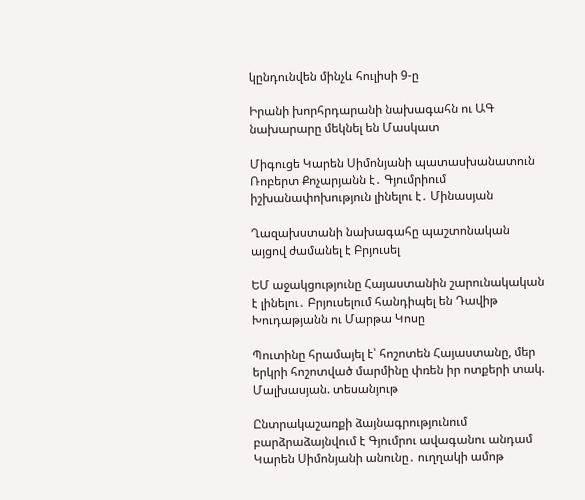կընդունվեն մինչև հուլիսի 9-ը

Իրանի խորհրդարանի նախագահն ու ԱԳ նախարարը մեկնել են Մասկատ

Միգուցե Կարեն Սիմոնյանի պատասխանատուն Ռոբերտ Քոչարյանն է․ Գյումրիում իշխանափոխություն լինելու է․ Մինասյան

Ղազախստանի նախագահը պաշտոնական այցով ժամանել է Բրյուսել

ԵՄ աջակցությունը Հայաստանին շարունակական է լինելու․ Բրյուսելում հանդիպել են Դավիթ Խուդաթյանն ու Մարթա Կոսը

Պուտինը հրամայել է՝ հոշոտեն Հայաստանը, մեր երկրի հոշոտված մարմինը փռեն իր ոտքերի տակ. Մալխասյան. տեսանյութ

Ընտրակաշառքի ձայնագրությունում բարձրաձայնվում է Գյումրու ավագանու անդամ Կարեն Սիմոնյանի անունը․ ուղղակի ամոթ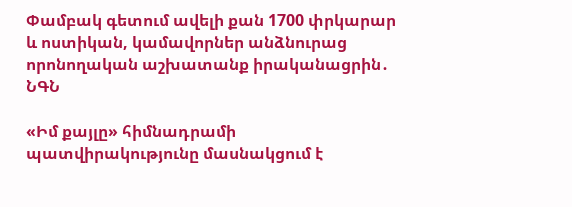Փամբակ գետում ավելի քան 1700 փրկարար և ոստիկան, կամավորներ անձնուրաց որոնողական աշխատանք իրականացրին․ ՆԳՆ

«Իմ քայլը» հիմնադրամի պատվիրակությունը մասնակցում է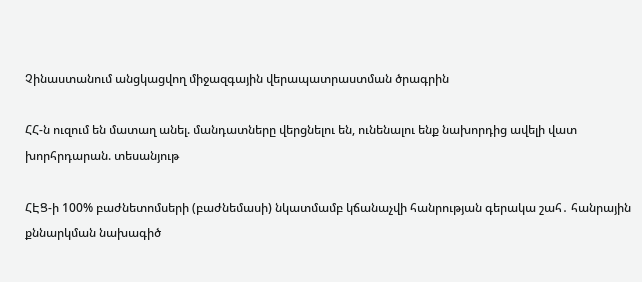Չինաստանում անցկացվող միջազգային վերապատրաստման ծրագրին

ՀՀ-ն ուզում են մատաղ անել. մանդատները վերցնելու են, ունենալու ենք նախորդից ավելի վատ խորհրդարան. տեսանյութ

ՀԷՑ-ի 100% բաժնետոմսերի (բաժնեմասի) նկատմամբ կճանաչվի հանրության գերակա շահ․ հանրային քննարկման նախագիծ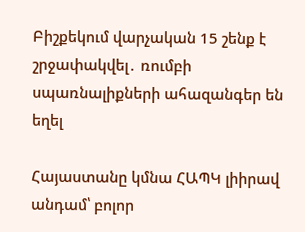Բիշքեկում վարչական 15 շենք է շրջափակվել․ ռումբի սպառնալիքների ահազանգեր են եղել

Հայաստանը կմնա ՀԱՊԿ լիիրավ անդամ՝ բոլոր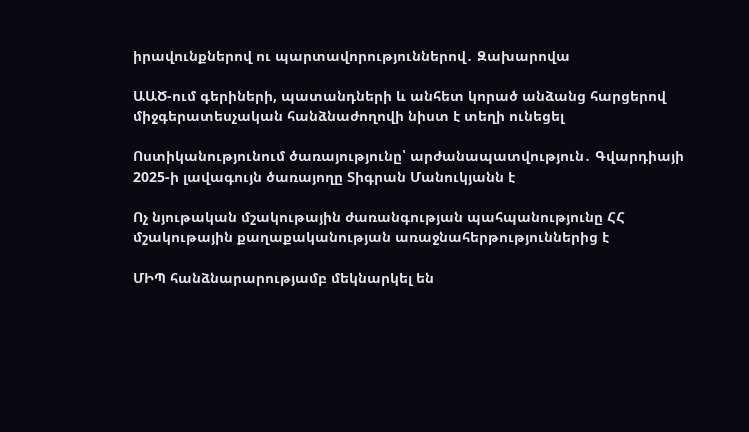իրավունքներով ու պարտավորություններով․ Զախարովա

ԱԱԾ-ում գերիների, պատանդների և անհետ կորած անձանց հարցերով միջգերատեսչական հանձնաժողովի նիստ է տեղի ունեցել

Ոստիկանությունում ծառայությունը՝ արժանապատվություն․ Գվարդիայի 2025-ի լավագույն ծառայողը Տիգրան Մանուկյանն է

Ոչ նյութական մշակութային ժառանգության պահպանությունը ՀՀ մշակութային քաղաքականության առաջնահերթություններից է

ՄԻՊ հանձնարարությամբ մեկնարկել են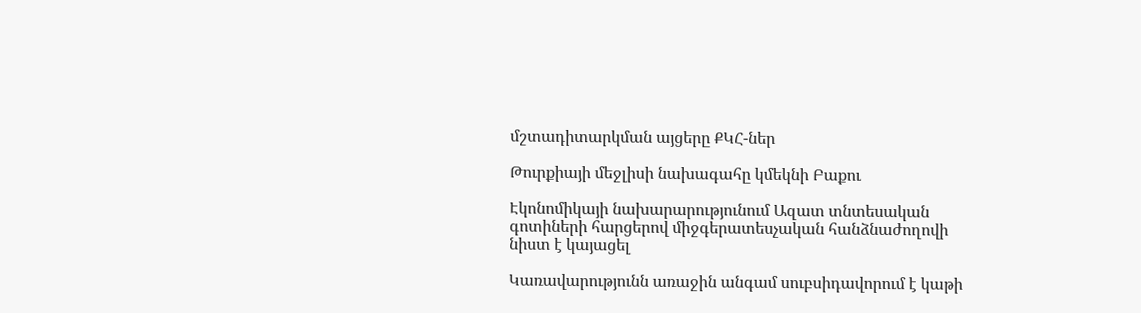մշտադիտարկման այցերը ՔԿՀ-ներ

Թուրքիայի մեջլիսի նախագահը կմեկնի Բաքու

Էկոնոմիկայի նախարարությունում Ազատ տնտեսական գոտիների հարցերով միջգերատեսչական հանձնաժողովի նիստ է կայացել

Կառավարությունն առաջին անգամ սուբսիդավորում է կաթի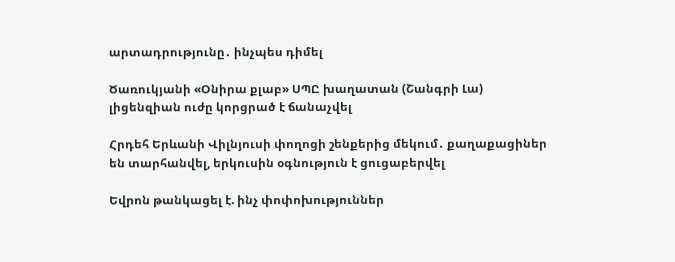արտադրությունը․ ինչպես դիմել

Ծառուկյանի «Օնիրա քլաբ» ՍՊԸ խաղատան (Շանգրի Լա) լիցենզիան ուժը կորցրած է ճանաչվել

Հրդեհ Երևանի Վիլնյուսի փողոցի շենքերից մեկում․ քաղաքացիներ են տարհանվել, երկուսին օգնություն է ցուցաբերվել

Եվրոն թանկացել է. ինչ փոփոխություններ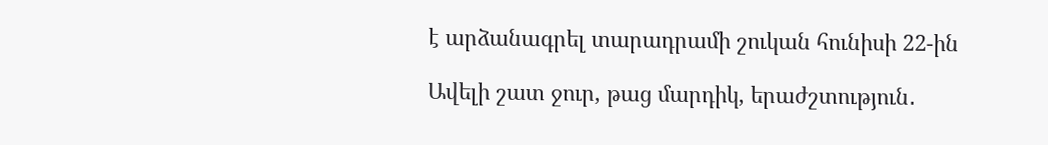է արձանագրել տարադրամի շուկան հունիսի 22-ին

Ավելի շատ ջուր, թաց մարդիկ, երաժշտություն․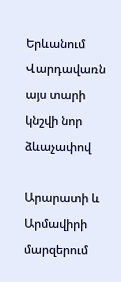Երևանում Վարդավառն այս տարի կնշվի նոր ձևաչափով

Արարատի և Արմավիրի մարզերում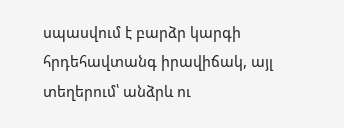սպասվում է բարձր կարգի հրդեհավտանգ իրավիճակ, այլ տեղերում՝ անձրև ու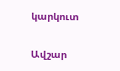կարկուտ

Ավշար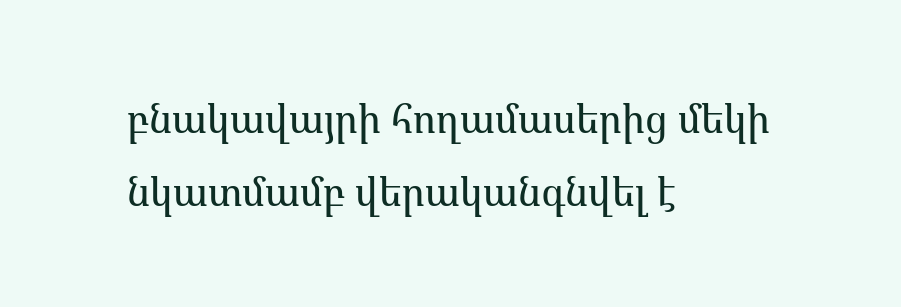բնակավայրի հողամասերից մեկի նկատմամբ վերականգնվել է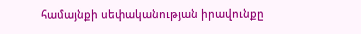համայնքի սեփականության իրավունքը